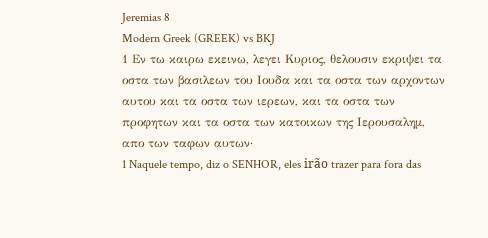Jeremias 8
Modern Greek (GREEK) vs BKJ
1 Εν τω καιρω εκεινω, λεγει Κυριος, θελουσιν εκριψει τα οστα των βασιλεων του Ιουδα και τα οστα των αρχοντων αυτου και τα οστα των ιερεων, και τα οστα των προφητων και τα οστα των κατοικων της Ιερουσαλημ, απο των ταφων αυτων·
1 Naquele tempo, diz o SENHOR, eles irão trazer para fora das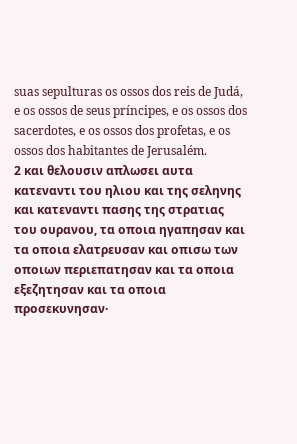suas sepulturas os ossos dos reis de Judá, e os ossos de seus príncipes, e os ossos dos sacerdotes, e os ossos dos profetas, e os ossos dos habitantes de Jerusalém.
2 και θελουσιν απλωσει αυτα κατεναντι του ηλιου και της σεληνης και κατεναντι πασης της στρατιας του ουρανου, τα οποια ηγαπησαν και τα οποια ελατρευσαν και οπισω των οποιων περιεπατησαν και τα οποια εξεζητησαν και τα οποια προσεκυνησαν·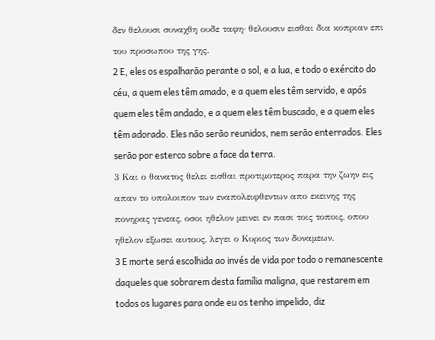δεν θελουσι συναχθη ουδε ταφη· θελουσιν εισθαι δια κοπριαν επι του προσωπου της γης.
2 E, eles os espalharão perante o sol, e a lua, e todo o exército do céu, a quem eles têm amado, e a quem eles têm servido, e após quem eles têm andado, e a quem eles têm buscado, e a quem eles têm adorado. Eles não serão reunidos, nem serão enterrados. Eles serão por esterco sobre a face da terra.
3 Και ο θανατος θελει εισθαι προτιμοτερος παρα την ζωην εις απαν το υπολοιπον των εναπολειφθεντων απο εκεινης της πονηρας γενεας, οσοι ηθελον μεινει εν πασι τοις τοποις, οπου ηθελον εξωσει αυτους, λεγει ο Κυριος των δυναμεων.
3 E morte será escolhida ao invés de vida por todo o remanescente daqueles que sobrarem desta família maligna, que restarem em todos os lugares para onde eu os tenho impelido, diz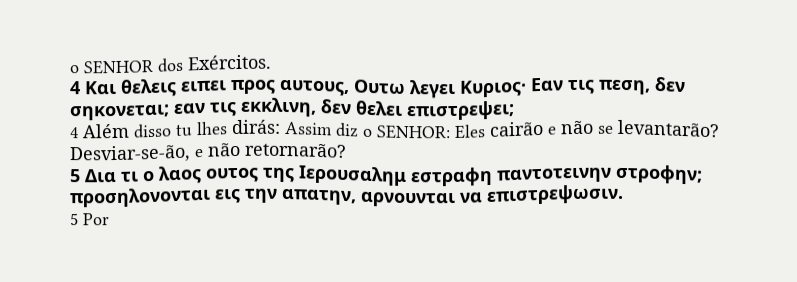o SENHOR dos Exércitos.
4 Και θελεις ειπει προς αυτους, Ουτω λεγει Κυριος· Εαν τις πεση, δεν σηκονεται; εαν τις εκκλινη, δεν θελει επιστρεψει;
4 Além disso tu lhes dirás: Assim diz o SENHOR: Eles cairão e não se levantarão? Desviar-se-ão, e não retornarão?
5 Δια τι ο λαος ουτος της Ιερουσαλημ εστραφη παντοτεινην στροφην; προσηλονονται εις την απατην, αρνουνται να επιστρεψωσιν.
5 Por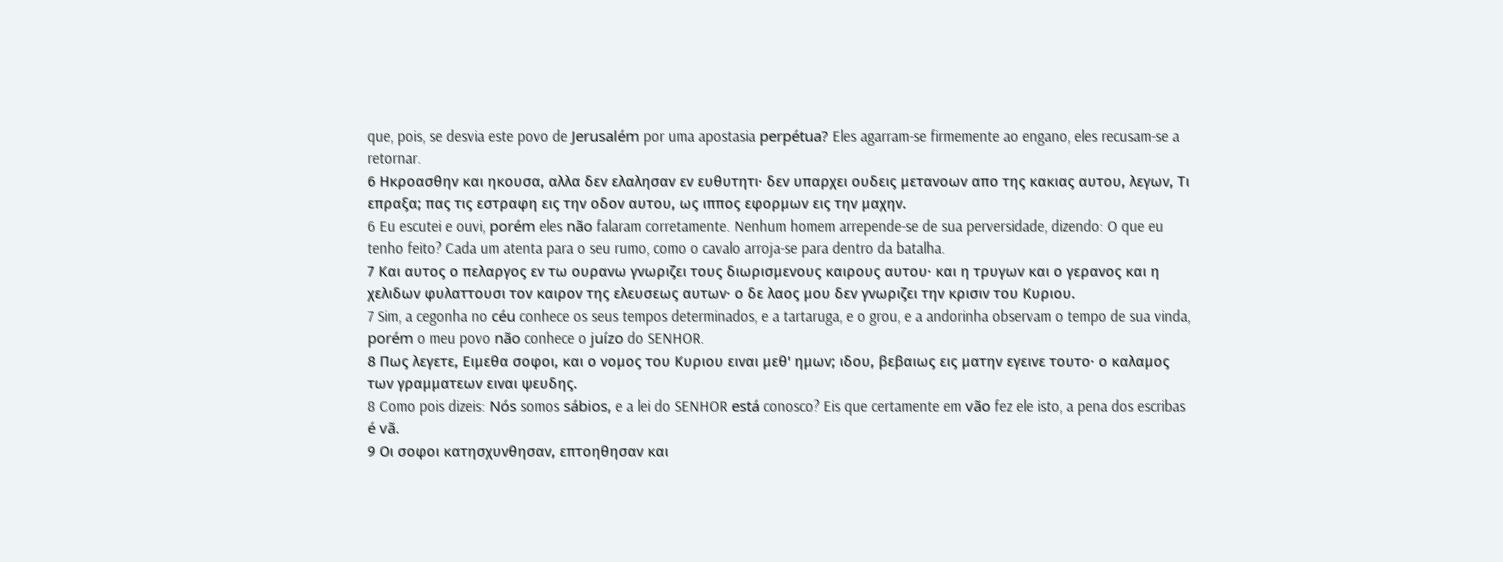que, pois, se desvia este povo de Jerusalém por uma apostasia perpétua? Eles agarram-se firmemente ao engano, eles recusam-se a retornar.
6 Ηκροασθην και ηκουσα, αλλα δεν ελαλησαν εν ευθυτητι· δεν υπαρχει ουδεις μετανοων απο της κακιας αυτου, λεγων, Τι επραξα; πας τις εστραφη εις την οδον αυτου, ως ιππος εφορμων εις την μαχην.
6 Eu escutei e ouvi, porém eles não falaram corretamente. Nenhum homem arrepende-se de sua perversidade, dizendo: O que eu tenho feito? Cada um atenta para o seu rumo, como o cavalo arroja-se para dentro da batalha.
7 Και αυτος ο πελαργος εν τω ουρανω γνωριζει τους διωρισμενους καιρους αυτου· και η τρυγων και ο γερανος και η χελιδων φυλαττουσι τον καιρον της ελευσεως αυτων· ο δε λαος μου δεν γνωριζει την κρισιν του Κυριου.
7 Sim, a cegonha no céu conhece os seus tempos determinados, e a tartaruga, e o grou, e a andorinha observam o tempo de sua vinda, porém o meu povo não conhece o juízo do SENHOR.
8 Πως λεγετε, Ειμεθα σοφοι, και ο νομος του Κυριου ειναι μεθ' ημων; ιδου, βεβαιως εις ματην εγεινε τουτο· ο καλαμος των γραμματεων ειναι ψευδης.
8 Como pois dizeis: Nós somos sábios, e a lei do SENHOR está conosco? Eis que certamente em vão fez ele isto, a pena dos escribas é vã.
9 Οι σοφοι κατησχυνθησαν, επτοηθησαν και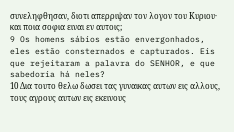συνεληφθησαν, διοτι απερριψαν τον λογον του Κυριου· και ποια σοφια ειναι εν αυτοις;
9 Os homens sábios estão envergonhados, eles estão consternados e capturados. Eis que rejeitaram a palavra do SENHOR, e que sabedoria há neles?
10 Δια τουτο θελω δωσει τας γυναικας αυτων εις αλλους, τους αγρους αυτων εις εκεινους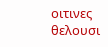οιτινες θελουσι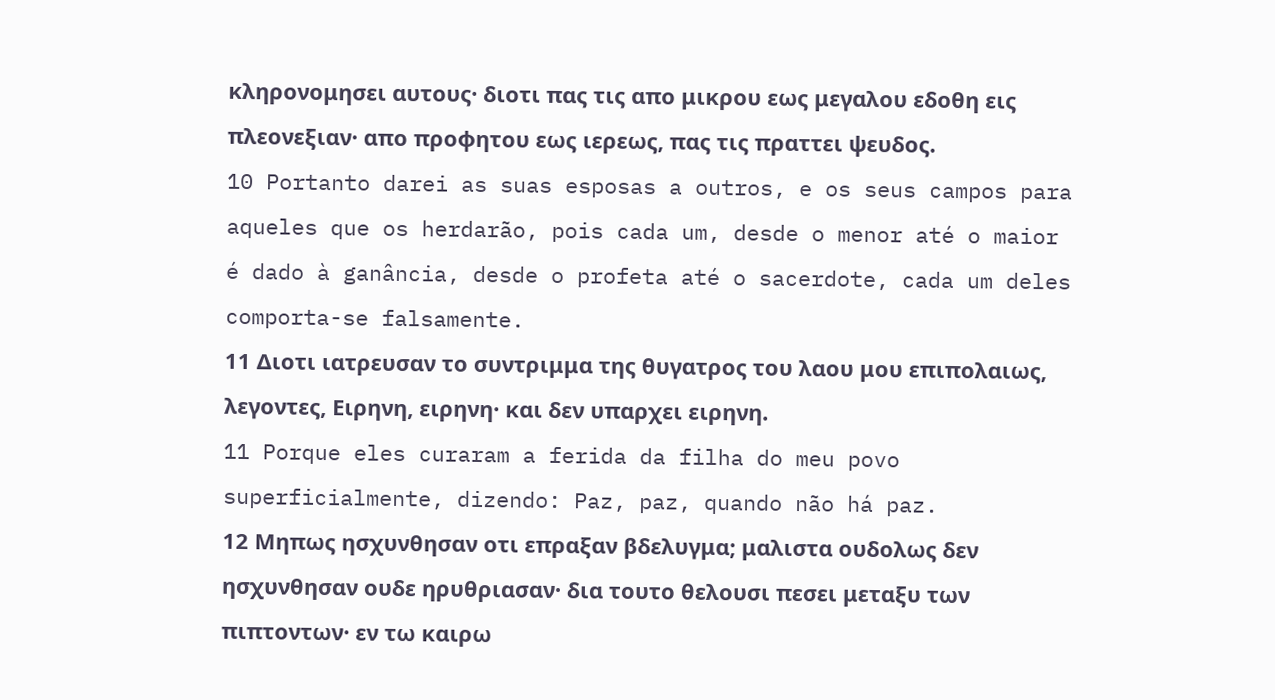κληρονομησει αυτους· διοτι πας τις απο μικρου εως μεγαλου εδοθη εις πλεονεξιαν· απο προφητου εως ιερεως, πας τις πραττει ψευδος.
10 Portanto darei as suas esposas a outros, e os seus campos para aqueles que os herdarão, pois cada um, desde o menor até o maior é dado à ganância, desde o profeta até o sacerdote, cada um deles comporta-se falsamente.
11 Διοτι ιατρευσαν το συντριμμα της θυγατρος του λαου μου επιπολαιως, λεγοντες, Ειρηνη, ειρηνη· και δεν υπαρχει ειρηνη.
11 Porque eles curaram a ferida da filha do meu povo superficialmente, dizendo: Paz, paz, quando não há paz.
12 Μηπως ησχυνθησαν οτι επραξαν βδελυγμα; μαλιστα ουδολως δεν ησχυνθησαν ουδε ηρυθριασαν· δια τουτο θελουσι πεσει μεταξυ των πιπτοντων· εν τω καιρω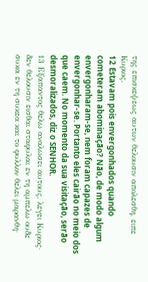της επισκεψεως αυτων θελουσιν απολεσθη, ειπε Κυριος.
12 Estavam pois envergonhados quando cometeram abominação? Não, de modo algum envergonharam-se, nem foram capazes de envergonhar-se. Portanto eles cairão no meio dos que caem. No momento da sua visitação, serão desmoralizados, diz o SENHOR.
13 Εξαπαντος θελω αναλωσει αυτους, λεγει Κυριος· δεν θελουσιν εισθαι σταφυλαι εν τη αμπελω ουδε συκα εν τη συκεα και το φυλλον θελει μαρανθη·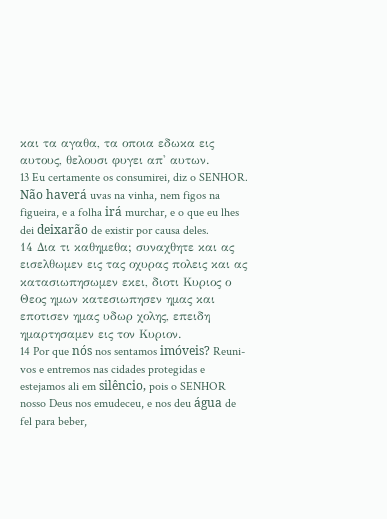και τα αγαθα, τα οποια εδωκα εις αυτους, θελουσι φυγει απ' αυτων.
13 Eu certamente os consumirei, diz o SENHOR. Não haverá uvas na vinha, nem figos na figueira, e a folha irá murchar, e o que eu lhes dei deixarão de existir por causa deles.
14 Δια τι καθημεθα; συναχθητε και ας εισελθωμεν εις τας οχυρας πολεις και ας κατασιωπησωμεν εκει, διοτι Κυριος ο Θεος ημων κατεσιωπησεν ημας και εποτισεν ημας υδωρ χολης, επειδη ημαρτησαμεν εις τον Κυριον.
14 Por que nós nos sentamos imóveis? Reuni-vos e entremos nas cidades protegidas e estejamos ali em silêncio, pois o SENHOR nosso Deus nos emudeceu, e nos deu água de fel para beber,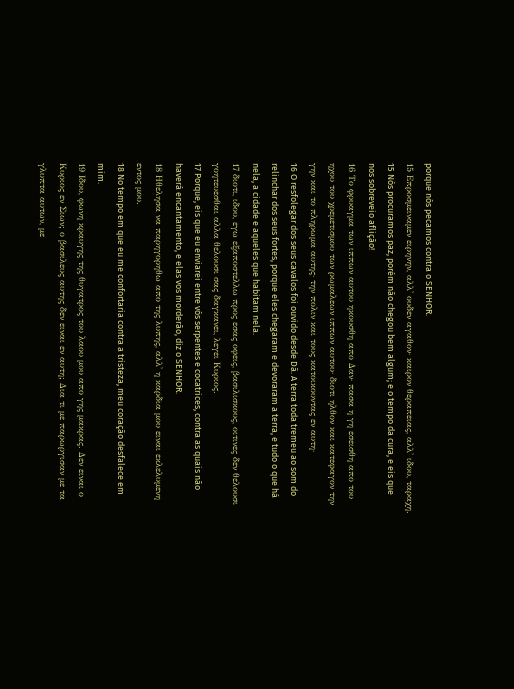porque nós pecamos contra o SENHOR.
15 Επροσμειναμεν ειρηνην, αλλ' ουδεν αγαθον· καιρον θεραπειας, αλλ' ιδου, ταραχη.
15 Nós procuramos paz, porém não chegou bem algum; e o tempo da cura, e eis que nos sobreveio aflição!
16 Το φρυαγμα των ιππων αυτου ηκουσθη απο Δαν· πασα η γη εσεισθη απο του ηχου του χρεμετισμου των ρωμαλεων ιππων αυτου· διοτι ηλθον και κατεφαγον την γην και το πληρωμα αυτης· την πολιν και τους κατοικουντας εν αυτη·
16 O resfolegar dos seus cavalos foi ouvido desde Dã. A terra toda tremeu ao som do relinchar dos seus fortes, porque eles chegaram e devoraram a terra, e tudo o que há nela, a cidade e aqueles que habitam nela.
17 διοτι, ιδου, εγω εξαποστελλω προς εσας οφεις, βασιλισκους, οιτινες δεν θελουσι γοητευεσθαι αλλα θελουσι σας δαγκανει, λεγει Κυριος.
17 Porque, eis que eu enviarei entre vós serpentes e cocatrices, contra as quais não haverá encantamento, e elas vos morderão, diz o SENHOR.
18 Ηθελησα να παρηγορηθω απο της λυπης, αλλ' η καρδια μου ειναι εκλελυμενη εντος μου.
18 No tempo em que eu me confortaria contra a tristeza, meu coração desfalece em mim.
19 Ιδου, φωνη κραυγης της θυγατρος του λαου μου απο γης μακρας. Δεν ειναι ο Κυριος εν Σιων; ο βασιλευς αυτης δεν ειναι εν αυτη; Δια τι με παρωργισαν με τα γλυπτα αυτων, με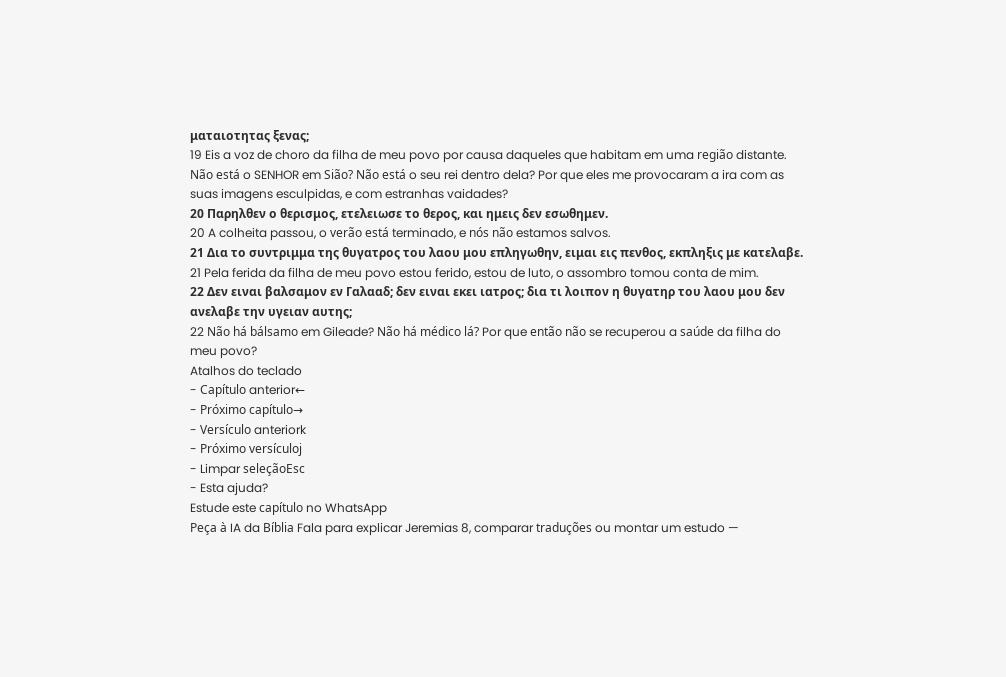ματαιοτητας ξενας;
19 Eis a voz de choro da filha de meu povo por causa daqueles que habitam em uma região distante. Não está o SENHOR em Sião? Não está o seu rei dentro dela? Por que eles me provocaram a ira com as suas imagens esculpidas, e com estranhas vaidades?
20 Παρηλθεν ο θερισμος, ετελειωσε το θερος, και ημεις δεν εσωθημεν.
20 A colheita passou, o verão está terminado, e nós não estamos salvos.
21 Δια το συντριμμα της θυγατρος του λαου μου επληγωθην, ειμαι εις πενθος, εκπληξις με κατελαβε.
21 Pela ferida da filha de meu povo estou ferido, estou de luto, o assombro tomou conta de mim.
22 Δεν ειναι βαλσαμον εν Γαλααδ; δεν ειναι εκει ιατρος; δια τι λοιπον η θυγατηρ του λαου μου δεν ανελαβε την υγειαν αυτης;
22 Não há bálsamo em Gileade? Não há médico lá? Por que então não se recuperou a saúde da filha do meu povo?
Atalhos do teclado
- Capítulo anterior←
- Próximo capítulo→
- Versículo anteriork
- Próximo versículoj
- Limpar seleçãoEsc
- Esta ajuda?
Estude este capítulo no WhatsApp
Peça à IA da Bíblia Fala para explicar Jeremias 8, comparar traduções ou montar um estudo —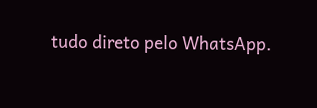tudo direto pelo WhatsApp.